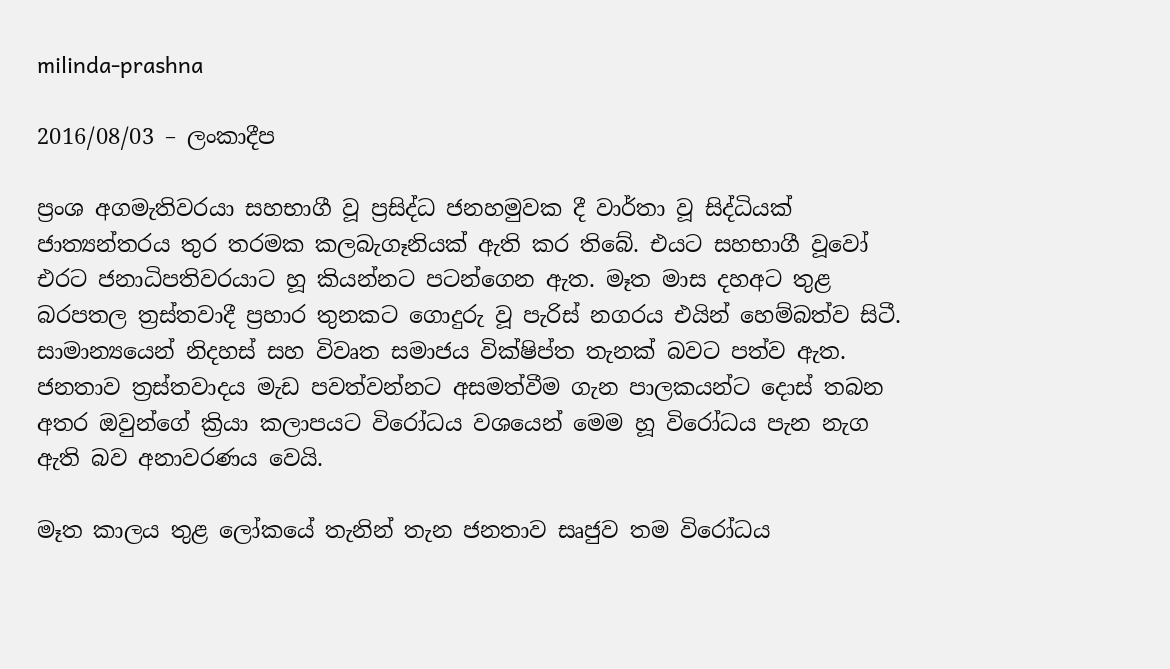milinda-prashna

2016/08/03 – ලංකාදීප

ප්‍රංශ අගමැතිවරයා සහභාගී වූ ප්‍රසිද්ධ ජනහමුවක දී වාර්තා වූ සිද්ධියක් ජාත්‍යන්තරය තුර තරමක කලබැගෑනියක් ඇති කර තිබේ. එයට සහභාගී වූවෝ එරට ජනාධිපතිවරයාට හූ කියන්නට පටන්ගෙන ඇත. මෑත මාස දහඅට තුළ බරපතල ත්‍රස්තවාදී ප්‍රහාර තුනකට ගොදුරු වූ පැරිස් නගරය එයින් හෙම්බත්ව සිටී. සාමාන්‍යයෙන් නිදහස් සහ විවෘත සමාජය වික්ෂිප්ත තැනක් බවට පත්ව ඇත. ජනතාව ත්‍රස්තවාදය මැඩ පවත්වන්නට අසමත්වීම ගැන පාලකයන්ට දොස් තබන අතර ඔවුන්ගේ ක්‍රියා කලාපයට විරෝධය වශයෙන් මෙම හූ විරෝධය පැන නැග ඇති බව අනාවරණය වෙයි.

මෑත කාලය තුළ ලෝකයේ තැනින් තැන ජනතාව සෘජුව තම විරෝධය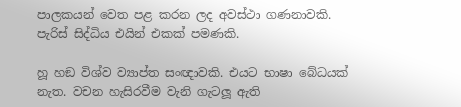පාලකයන් වෙත පළ කරන ලද අවස්ථා ගණනාවකි. පැරිස් සිද්ධිය එයින් එකක් පමණකි.

හූ හඞ විශ්ව ව්‍යාප්ත සංඥාවකි. එයට භාෂා බේධයක් නැත. වචන හැසිරවීම වැනි ගැටලූ ඇති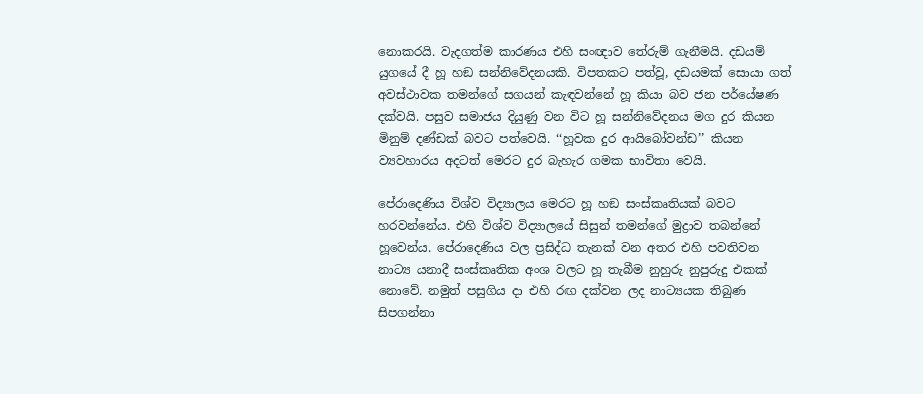නොකරයි. වැදගත්ම කාරණය එහි සංඥාව තේරුම් ගැනීමයි. දඩයම් යුගයේ දී හූ හඞ සන්නිවේදනයකි. විපතකට පත්වූ, දඩයමක් සොයා ගත් අවස්ථාවක තමන්ගේ සගයන් කැඳවන්නේ හූ කියා බව ජන පර්යේෂණ දක්වයි. පසුව සමාජය දියුණු වන විට හූ සන්නිවේදනය මග දුර කියන මිනුම් දණ්ඩක් බවට පත්වෙයි. ‘‘හූවක දුර ආයිබෝවන්ඩ’’ කියන ව්‍යවහාරය අදටත් මෙරට දුර බැහැර ගමක භාවිතා වෙයි.

පේරාදෙණිය විශ්ව විද්‍යාලය මෙරට හූ හඞ සංස්කෘතියක් බවට හරවන්නේය. එහි විශ්ව විද්‍යාලයේ සිසුන් තමන්ගේ මුද්‍රාව තබන්නේ හූවෙන්ය. පේරාදෙණිය වල ප්‍රසිද්ධ තැනක් වන අතර එහි පවතිවන නාට්‍ය යනාදී සංස්කෘතික අංශ වලට හූ තැබීම නුහුරු නුපුරුදු එකක් නොවේ. නමුත් පසුගිය දා එහි රඟ දක්වන ලද නාට්‍යයක තිබුණ සිපගන්නා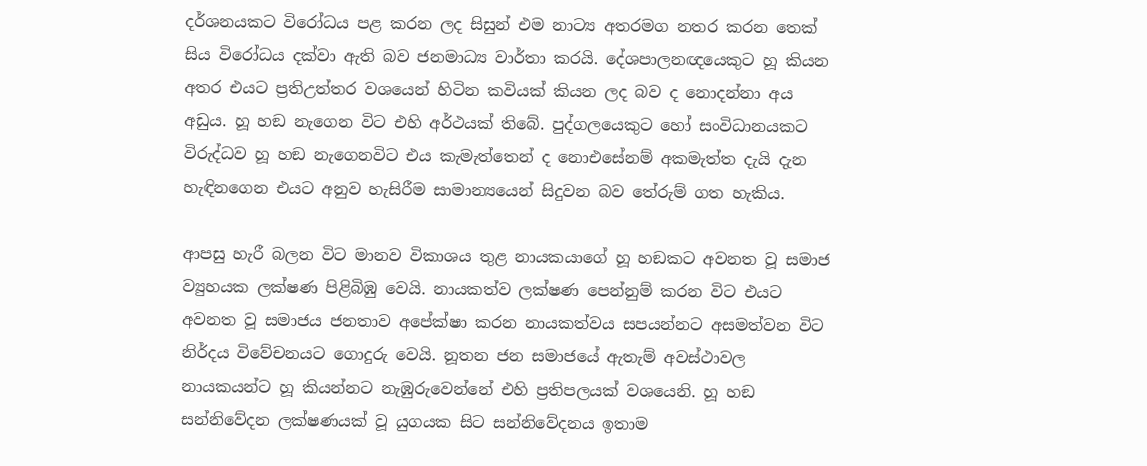දර්ශනයකට විරෝධය පළ කරන ලද සිසුන් එම නාට්‍ය අතරමග නතර කරන තෙක් සිය විරෝධය දක්වා ඇති බව ජනමාධ්‍ය වාර්තා කරයි. දේශපාලනඥයෙකුට හූ කියන අතර එයට ප්‍රතිඋත්තර වශයෙන් හිටින කවියක් කියන ලද බව ද නොදන්නා අය අඩුය. හූ හඞ නැගෙන විට එහි අර්ථයක් තිබේ. පුද්ගලයෙකුට හෝ සංවිධානයකට විරුද්ධව හූ හඞ නැගෙනවිට එය කැමැත්තෙන් ද නොඑසේනම් අකමැත්ත දැයි දැන හැඳිනගෙන එයට අනුව හැසිරීම සාමාන්‍යයෙන් සිදුවන බව තේරුම් ගත හැකිය.

ආපසු හැරී බලන විට මානව විකාශය තුළ නායකයාගේ හූ හඞකට අවනත වූ සමාජ ව්‍යුහයක ලක්ෂණ පිළිබිඹු වෙයි. නායකත්ව ලක්ෂණ පෙන්නුම් කරන විට එයට අවනත වූ සමාජය ජනතාව අපේක්ෂා කරන නායකත්වය සපයන්නට අසමත්වන විට නිර්දය විවේචනයට ගොදුරු වෙයි. නූතන ජන සමාජයේ ඇතැම් අවස්ථාවල නායකයන්ට හූ කියන්නට නැඹුරුවෙන්නේ එහි ප්‍රතිපලයක් වශයෙනි. හූ හඞ සන්නිවේදන ලක්ෂණයක් වූ යුගයක සිට සන්නිවේදනය ඉතාම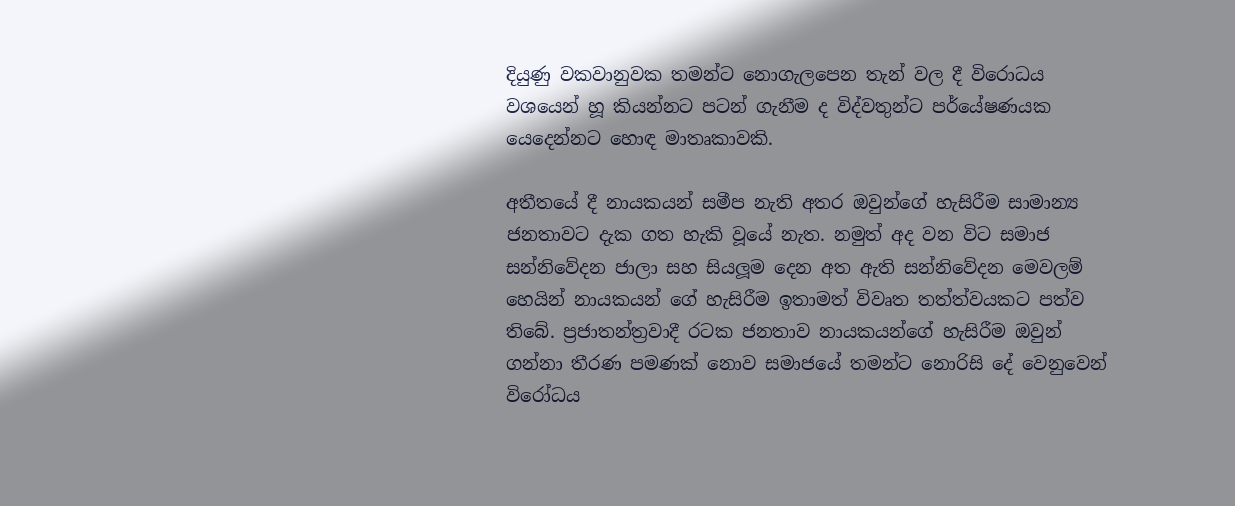දියුණු වකවානුවක තමන්ට නොගැලපෙන තැන් වල දී විරොධය වශයෙන් හූ කියන්නට පටන් ගැනීම ද විද්වතුන්ට පර්යේෂණයක යෙදෙන්නට හොඳ මාතෘකාවකි.

අතීතයේ දී නායකයන් සමීප නැති අතර ඔවුන්ගේ හැසිරීම සාමාන්‍ය ජනතාවට දැක ගත හැකි වූයේ නැත. නමුත් අද වන විට සමාජ සන්නිවේදන ජාලා සහ සියලූම දෙන අත ඇති සන්නිවේදන මෙවලම් හෙයින් නායකයන් ගේ හැසිරීම ඉතාමත් විවෘත තත්ත්වයකට පත්ව තිබේ. ප්‍රජාතන්ත්‍රවාදී රටක ජනතාව නායකයන්ගේ හැසිරීම ඔවුන් ගන්නා තීරණ පමණක් නොව සමාජයේ තමන්ට නොරිසි දේ වෙනුවෙන් විරෝධය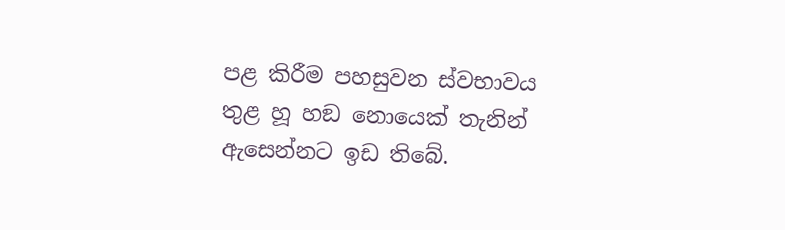පළ කිරීම පහසුවන ස්වභාවය තුළ හූ හඞ නොයෙක් තැනින් ඇසෙන්නට ඉඩ තිබේ.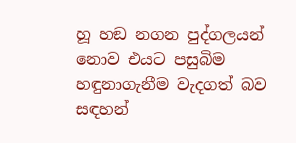හූ හඞ නගන පුද්ගලයන් නොව එයට පසුබිම හඳුනාගැනීම වැදගත් බව සඳහන්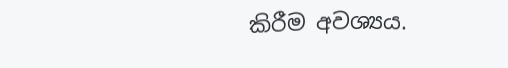කිරීම අවශ්‍යය.